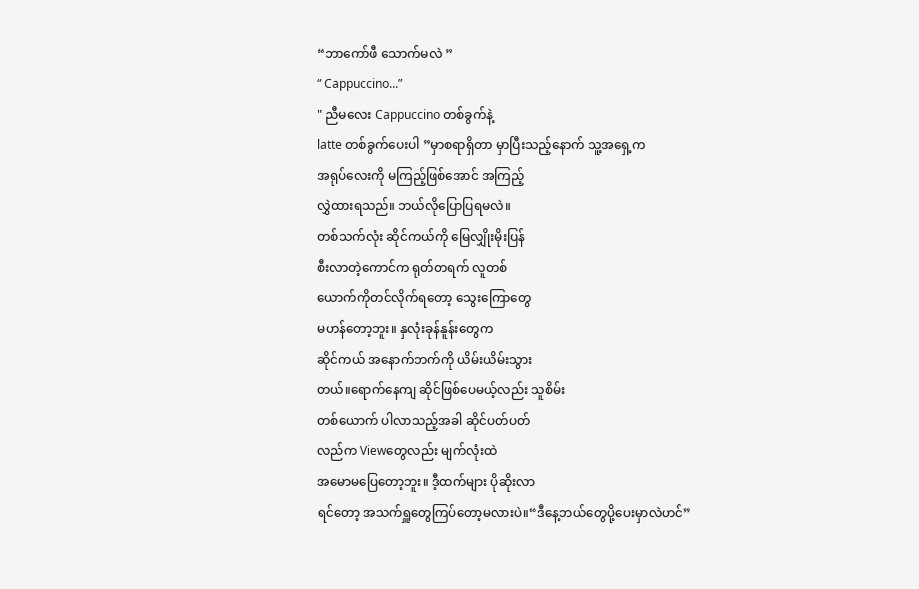“ဘာကော်ဖီ သောက်မလဲ ”
“ Cappuccino...”
" ညီမလေး Cappuccino တစ်ခွက်နဲ့
latte တစ်ခွက်ပေးပါ ”မှာစရာရှိတာ မှာပြီးသည့်နောက် သူ့အရှေ့က
အရုပ်လေးကို မကြည့်ဖြစ်အောင် အကြည့်
လွှဲထားရသည်။ ဘယ်လိုပြောပြရမလဲ။
တစ်သက်လုံး ဆိုင်ကယ်ကို မြေလျှိုးမိုးပြန်
စီးလာတဲ့ကောင်က ရုတ်တရက် လူတစ်
ယောက်ကိုတင်လိုက်ရတော့ သွေးကြောတွေ
မဟန်တော့ဘူး။ နှလုံးခုန်နူန်းတွေက
ဆိုင်ကယ် အနောက်ဘက်ကို ယိမ်းယိမ်းသွား
တယ်။ရောက်နေကျ ဆိုင်ဖြစ်ပေမယ့်လည်း သူစိမ်း
တစ်ယောက် ပါလာသည့်အခါ ဆိုင်ပတ်ပတ်
လည်က Viewတွေလည်း မျက်လုံးထဲ
အမောမပြေတော့ဘူး။ ဒီ့ထက်များ ပိုဆိုးလာ
ရင်တော့ အသက်ရှူတွေကြပ်တော့မလားပဲ။“ဒီနေ့ဘယ်တွေပို့ပေးမှာလဲဟင်”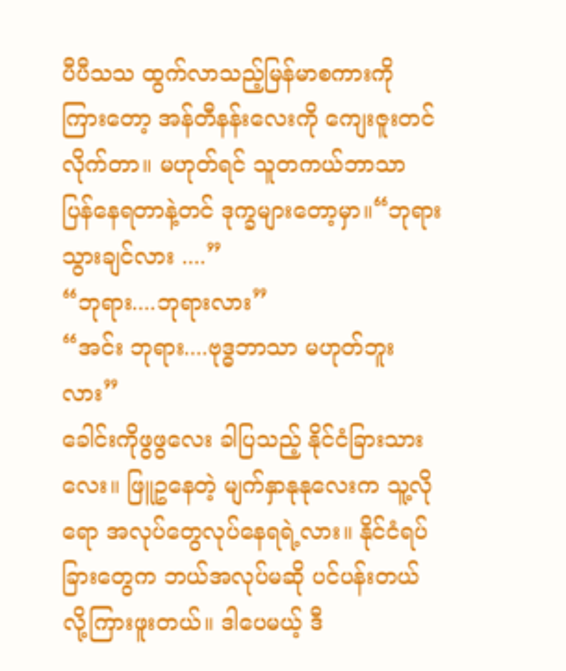ပီပီသသ ထွက်လာသည့်မြန်မာစကားကို
ကြားတော့ အန်တီနန်းလေးကို ကျေးဇူးတင်
လိုက်တာ။ မဟုတ်ရင် သူတကယ်ဘာသာ
ပြန်နေရတာနဲ့တင် ဒုက္ခများတော့မှာ။“ဘုရားသွားချင်လား ....”
“ဘုရား....ဘုရားလား”
“အင်း ဘုရား....ဗုဒ္ဓဘာသာ မဟုတ်ဘူးလား”
ခေါင်းကိုဖွဖွလေး ခါပြသည့် နိုင်ငံခြားသား
လေး။ ဖြူဥနေတဲ့ မျက်နှာနုနုလေးက သူ့လို
ရော အလုပ်တွေလုပ်နေရရဲ့လား။ နိုင်ငံရပ်
ခြားတွေက ဘယ်အလုပ်မဆို ပင်ပန်းတယ်
လို့ကြားဖူးတယ်။ ဒါပေမယ့် ဒီ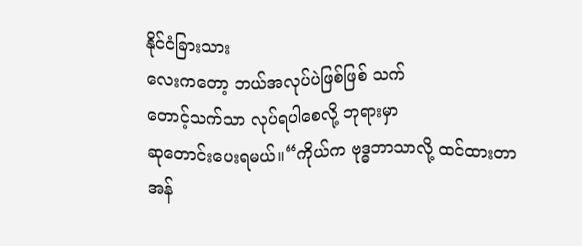နိုင်ငံခြားသား
လေးကတော့ ဘယ်အလုပ်ပဲဖြစ်ဖြစ် သက်
တောင့်သက်သာ လုပ်ရပါစေလို့ ဘုရားမှာ
ဆုတောင်းပေးရမယ်။“ကိုယ်က ဗုဒ္ဓဘာသာလို့ ထင်ထားတာ
အန်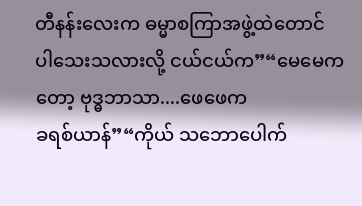တီနန်းလေးက ဓမ္မာစကြာအဖွဲ့ထဲတောင်
ပါသေးသလားလို့ ငယ်ငယ်က”“မေမေကတော့ ဗုဒ္ဓဘာသာ....ဖေဖေက
ခရစ်ယာန်”“ကိုယ် သဘောပေါက်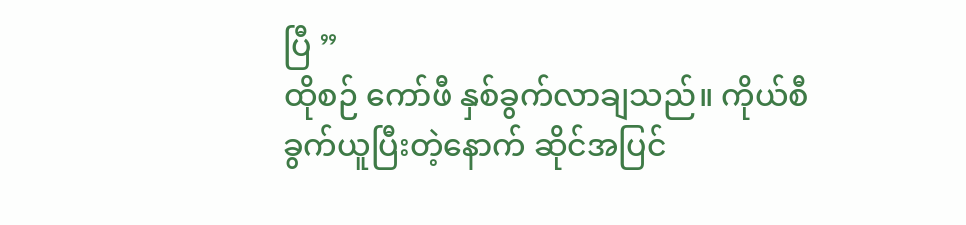ပြီ ”
ထိုစဉ် ကော်ဖီ နှစ်ခွက်လာချသည်။ ကိုယ်စီ
ခွက်ယူပြီးတဲ့နောက် ဆိုင်အပြင်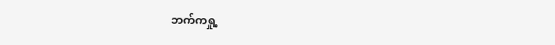ဘက်ကရှု့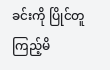ခင်းကို ပြိုင်တူကြည့်မိ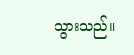သွားသည်။